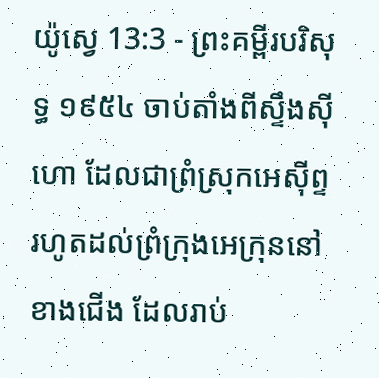យ៉ូស្វេ 13:3 - ព្រះគម្ពីរបរិសុទ្ធ ១៩៥៤ ចាប់តាំងពីស្ទឹងស៊ីហោ ដែលជាព្រំស្រុកអេស៊ីព្ទ រហូតដល់ព្រំក្រុងអេក្រុននៅខាងជើង ដែលរាប់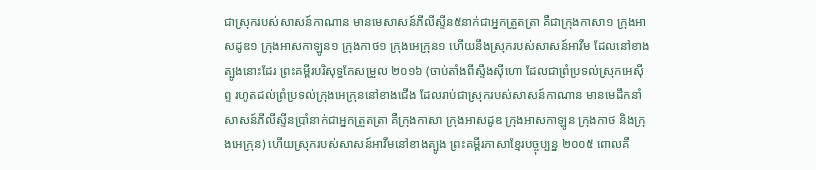ជាស្រុករបស់សាសន៍កាណាន មានមេសាសន៍ភីលីស្ទីន៥នាក់ជាអ្នកត្រួតត្រា គឺជាក្រុងកាសា១ ក្រុងអាសដូឌ១ ក្រុងអាសកាឡូន១ ក្រុងកាថ១ ក្រុងអេក្រុន១ ហើយនឹងស្រុករបស់សាសន៍អាវីម ដែលនៅខាងត្បូងនោះដែរ ព្រះគម្ពីរបរិសុទ្ធកែសម្រួល ២០១៦ (ចាប់តាំងពីស្ទឹងស៊ីហោ ដែលជាព្រំប្រទល់ស្រុកអេស៊ីព្ទ រហូតដល់ព្រំប្រទល់ក្រុងអេក្រុននៅខាងជើង ដែលរាប់ជាស្រុករបស់សាសន៍កាណាន មានមេដឹកនាំសាសន៍ភីលីស្ទីនប្រាំនាក់ជាអ្នកត្រួតត្រា គឺក្រុងកាសា ក្រុងអាសដូឌ ក្រុងអាសកាឡូន ក្រុងកាថ និងក្រុងអេក្រុន) ហើយស្រុករបស់សាសន៍អាវីមនៅខាងត្បូង ព្រះគម្ពីរភាសាខ្មែរបច្ចុប្បន្ន ២០០៥ ពោលគឺ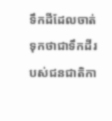ទឹកដីដែលចាត់ទុកថាជាទឹកដីរបស់ជនជាតិកា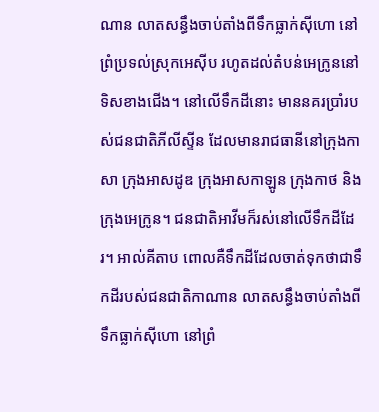ណាន លាតសន្ធឹងចាប់តាំងពីទឹកធ្លាក់ស៊ីហោ នៅព្រំប្រទល់ស្រុកអេស៊ីប រហូតដល់តំបន់អេក្រូននៅទិសខាងជើង។ នៅលើទឹកដីនោះ មាននគរប្រាំរបស់ជនជាតិភីលីស្ទីន ដែលមានរាជធានីនៅក្រុងកាសា ក្រុងអាសដូឌ ក្រុងអាសកាឡូន ក្រុងកាថ និងក្រុងអេក្រូន។ ជនជាតិអាវីមក៏រស់នៅលើទឹកដីដែរ។ អាល់គីតាប ពោលគឺទឹកដីដែលចាត់ទុកថាជាទឹកដីរបស់ជនជាតិកាណាន លាតសន្ធឹងចាប់តាំងពីទឹកធ្លាក់ស៊ីហោ នៅព្រំ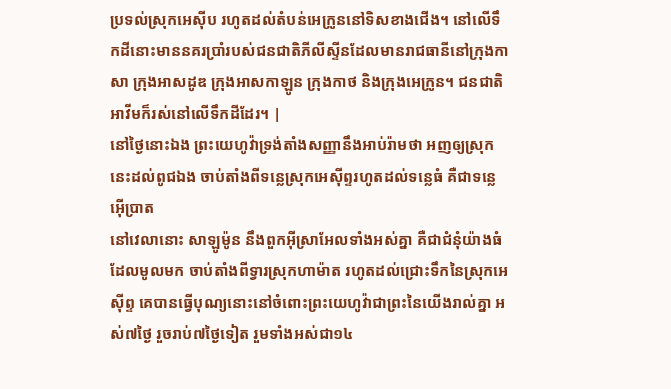ប្រទល់ស្រុកអេស៊ីប រហូតដល់តំបន់អេក្រូននៅទិសខាងជើង។ នៅលើទឹកដីនោះមាននគរប្រាំរបស់ជនជាតិភីលីស្ទីនដែលមានរាជធានីនៅក្រុងកាសា ក្រុងអាសដូឌ ក្រុងអាសកាឡូន ក្រុងកាថ និងក្រុងអេក្រូន។ ជនជាតិអាវីមក៏រស់នៅលើទឹកដីដែរ។ |
នៅថ្ងៃនោះឯង ព្រះយេហូវ៉ាទ្រង់តាំងសញ្ញានឹងអាប់រ៉ាមថា អញឲ្យស្រុកនេះដល់ពូជឯង ចាប់តាំងពីទន្លេស្រុកអេស៊ីព្ទរហូតដល់ទន្លេធំ គឺជាទន្លេអ៊ើប្រាត
នៅវេលានោះ សាឡូម៉ូន នឹងពួកអ៊ីស្រាអែលទាំងអស់គ្នា គឺជាជំនុំយ៉ាងធំ ដែលមូលមក ចាប់តាំងពីទ្វារស្រុកហាម៉ាត រហូតដល់ជ្រោះទឹកនៃស្រុកអេស៊ីព្ទ គេបានធ្វើបុណ្យនោះនៅចំពោះព្រះយេហូវ៉ាជាព្រះនៃយើងរាល់គ្នា អស់៧ថ្ងៃ រួចរាប់៧ថ្ងៃទៀត រួមទាំងអស់ជា១៤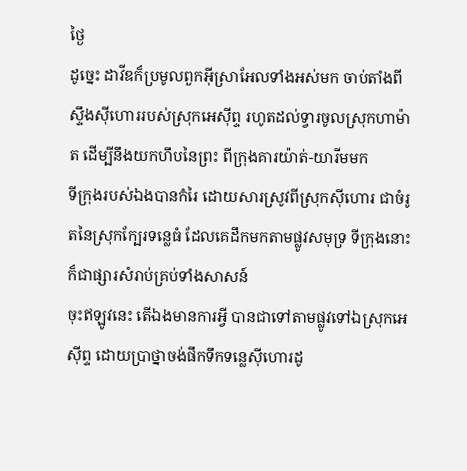ថ្ងៃ
ដូច្នេះ ដាវីឌក៏ប្រមូលពួកអ៊ីស្រាអែលទាំងអស់មក ចាប់តាំងពីស្ទឹងស៊ីហោររបស់ស្រុកអេស៊ីព្ទ រហូតដល់ទ្វារចូលស្រុកហាម៉ាត ដើម្បីនឹងយកហឹបនៃព្រះ ពីក្រុងគារយ៉ាត់-យារីមមក
ទីក្រុងរបស់ឯងបានកំរៃ ដោយសារស្រូវពីស្រុកស៊ីហោរ ជាចំរូតនៃស្រុកក្បែរទន្លេធំ ដែលគេដឹកមកតាមផ្លូវសមុទ្រ ទីក្រុងនោះក៏ជាផ្សារសំរាប់គ្រប់ទាំងសាសន៍
ចុះឥឡូវនេះ តើឯងមានការអ្វី បានជាទៅតាមផ្លូវទៅឯស្រុកអេស៊ីព្ទ ដោយប្រាថ្នាចង់ផឹកទឹកទន្លេស៊ីហោរដូ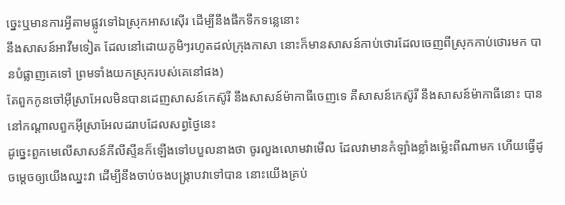ច្នេះឬមានការអ្វីតាមផ្លូវទៅឯស្រុកអាសស៊ើរ ដើម្បីនឹងផឹកទឹកទន្លេនោះ
នឹងសាសន៍អាវីមទៀត ដែលនៅដោយភូមិៗរហូតដល់ក្រុងកាសា នោះក៏មានសាសន៍កាប់ថោរដែលចេញពីស្រុកកាប់ថោរមក បានបំផ្លាញគេទៅ ព្រមទាំងយកស្រុករបស់គេនៅផង)
តែពួកកូនចៅអ៊ីស្រាអែលមិនបានដេញសាសន៍កេស៊ូរី នឹងសាសន៍ម៉ាកាធីចេញទេ គឺសាសន៍កេស៊ូរី នឹងសាសន៍ម៉ាកាធីនោះ បាននៅកណ្តាលពួកអ៊ីស្រាអែលដរាបដែលសព្វថ្ងៃនេះ
ដូច្នេះពួកមេលើសាសន៍ភីលីស្ទីនក៏ឡើងទៅបបួលនាងថា ចូរលួងលោមវាមើល ដែលវាមានកំឡាំងខ្លាំងម៉្លេះពីណាមក ហើយធ្វើដូចម្តេចឲ្យយើងឈ្នះវា ដើម្បីនឹងចាប់ចងបង្ក្រាបវាទៅបាន នោះយើងគ្រប់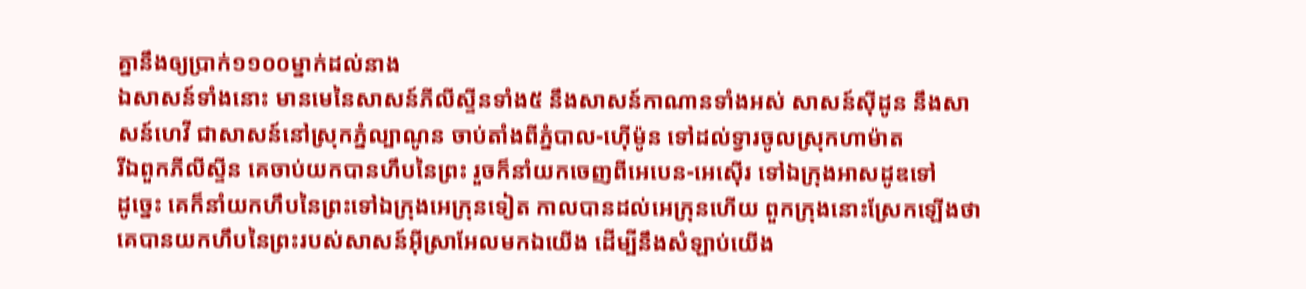គ្នានឹងឲ្យប្រាក់១១០០ម្នាក់ដល់នាង
ឯសាសន៍ទាំងនោះ មានមេនៃសាសន៍ភីលីស្ទីនទាំង៥ នឹងសាសន៍កាណានទាំងអស់ សាសន៍ស៊ីដូន នឹងសាសន៍ហេវី ជាសាសន៍នៅស្រុកភ្នំល្បាណូន ចាប់តាំងពីភ្នំបាល-ហ៊ើម៉ូន ទៅដល់ទ្វារចូលស្រុកហាម៉ាត
រីឯពួកភីលីស្ទីន គេចាប់យកបានហឹបនៃព្រះ រួចក៏នាំយកចេញពីអេបេន-អេស៊ើរ ទៅឯក្រុងអាសដូឌទៅ
ដូច្នេះ គេក៏នាំយកហឹបនៃព្រះទៅឯក្រុងអេក្រុនទៀត កាលបានដល់អេក្រុនហើយ ពួកក្រុងនោះស្រែកឡើងថា គេបានយកហឹបនៃព្រះរបស់សាសន៍អ៊ីស្រាអែលមកឯយើង ដើម្បីនឹងសំឡាប់យើង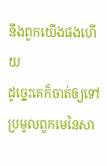នឹងពួកយើងផងហើយ
ដូច្នេះគេក៏ចាត់ឲ្យទៅ ប្រមូលពួកមេនៃសា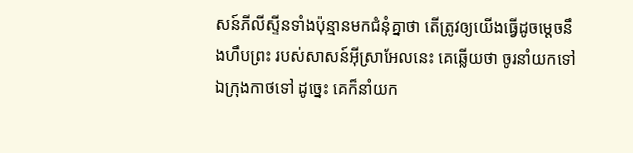សន៍ភីលីស្ទីនទាំងប៉ុន្មានមកជំនុំគ្នាថា តើត្រូវឲ្យយើងធ្វើដូចម្តេចនឹងហឹបព្រះ របស់សាសន៍អ៊ីស្រាអែលនេះ គេឆ្លើយថា ចូរនាំយកទៅឯក្រុងកាថទៅ ដូច្នេះ គេក៏នាំយក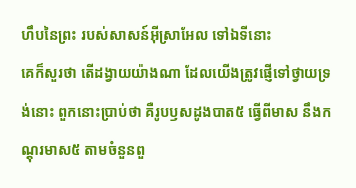ហឹបនៃព្រះ របស់សាសន៍អ៊ីស្រាអែល ទៅឯទីនោះ
គេក៏សួរថា តើដង្វាយយ៉ាងណា ដែលយើងត្រូវផ្ញើទៅថ្វាយទ្រង់នោះ ពួកនោះប្រាប់ថា គឺរូបឫសដូងបាត៥ ធ្វើពីមាស នឹងកណ្តុរមាស៥ តាមចំនួនពួ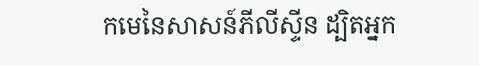កមេនៃសាសន៍ភីលីស្ទីន ដ្បិតអ្នក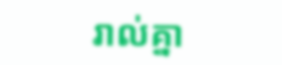រាល់គ្នា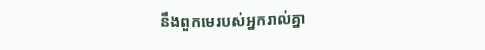នឹងពួកមេរបស់អ្នករាល់គ្នា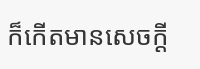ក៏កើតមានសេចក្ដី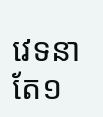វេទនាតែ១